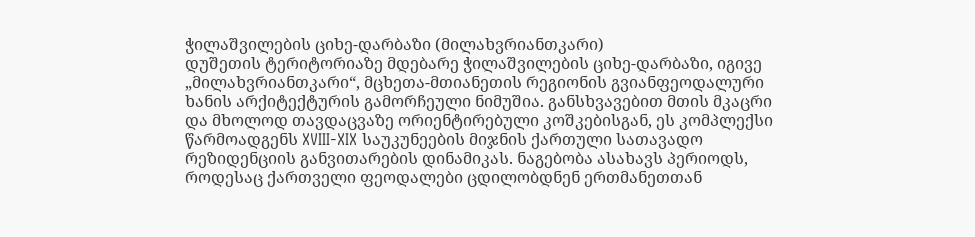ჭილაშვილების ციხე-დარბაზი (მილახვრიანთკარი)
დუშეთის ტერიტორიაზე მდებარე ჭილაშვილების ციხე-დარბაზი, იგივე „მილახვრიანთკარი“, მცხეთა-მთიანეთის რეგიონის გვიანფეოდალური ხანის არქიტექტურის გამორჩეული ნიმუშია. განსხვავებით მთის მკაცრი და მხოლოდ თავდაცვაზე ორიენტირებული კოშკებისგან, ეს კომპლექსი წარმოადგენს XVIII-XIX საუკუნეების მიჯნის ქართული სათავადო რეზიდენციის განვითარების დინამიკას. ნაგებობა ასახავს პერიოდს, როდესაც ქართველი ფეოდალები ცდილობდნენ ერთმანეთთან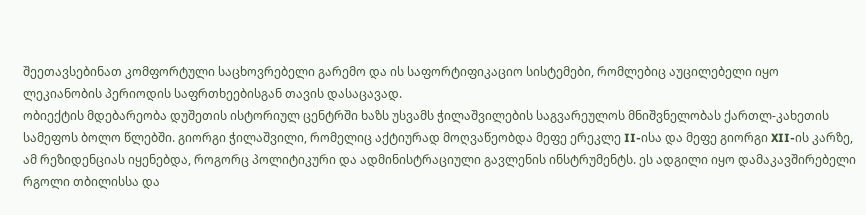შეეთავსებინათ კომფორტული საცხოვრებელი გარემო და ის საფორტიფიკაციო სისტემები, რომლებიც აუცილებელი იყო ლეკიანობის პერიოდის საფრთხეებისგან თავის დასაცავად.
ობიექტის მდებარეობა დუშეთის ისტორიულ ცენტრში ხაზს უსვამს ჭილაშვილების საგვარეულოს მნიშვნელობას ქართლ-კახეთის სამეფოს ბოლო წლებში. გიორგი ჭილაშვილი, რომელიც აქტიურად მოღვაწეობდა მეფე ერეკლე II-ისა და მეფე გიორგი XII-ის კარზე, ამ რეზიდენციას იყენებდა, როგორც პოლიტიკური და ადმინისტრაციული გავლენის ინსტრუმენტს. ეს ადგილი იყო დამაკავშირებელი რგოლი თბილისსა და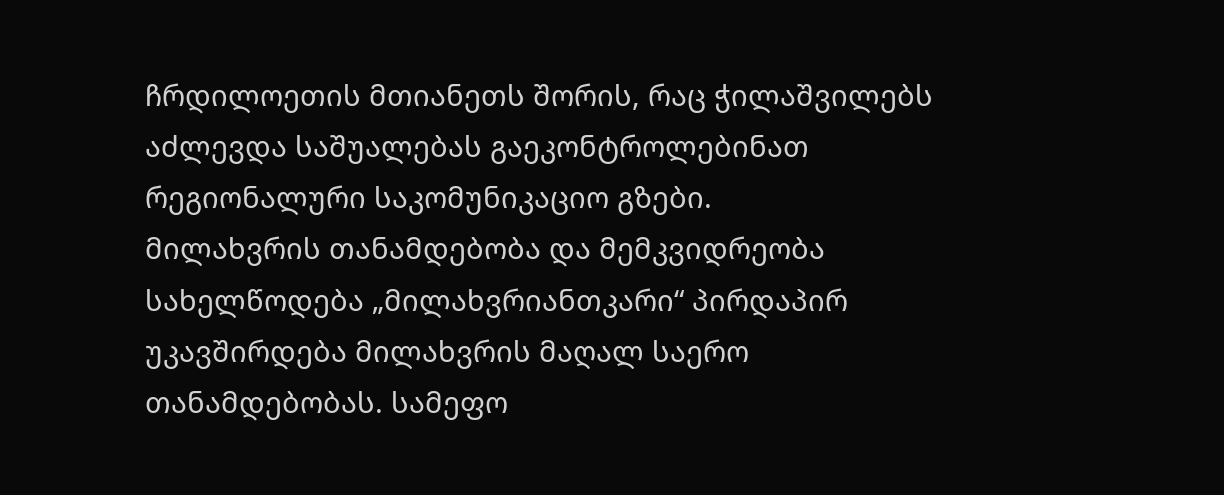ჩრდილოეთის მთიანეთს შორის, რაც ჭილაშვილებს აძლევდა საშუალებას გაეკონტროლებინათ რეგიონალური საკომუნიკაციო გზები.
მილახვრის თანამდებობა და მემკვიდრეობა
სახელწოდება „მილახვრიანთკარი“ პირდაპირ უკავშირდება მილახვრის მაღალ საერო თანამდებობას. სამეფო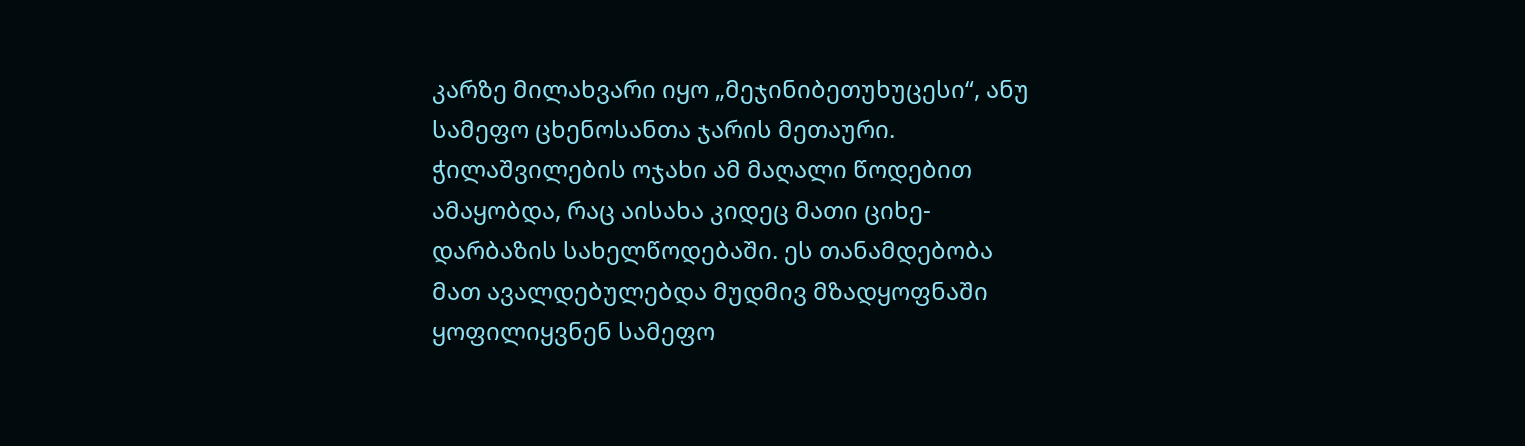კარზე მილახვარი იყო „მეჯინიბეთუხუცესი“, ანუ სამეფო ცხენოსანთა ჯარის მეთაური. ჭილაშვილების ოჯახი ამ მაღალი წოდებით ამაყობდა, რაც აისახა კიდეც მათი ციხე-დარბაზის სახელწოდებაში. ეს თანამდებობა მათ ავალდებულებდა მუდმივ მზადყოფნაში ყოფილიყვნენ სამეფო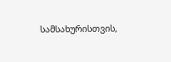სამსახურისთვის,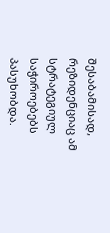შესაბამისად, რეზიდენციაც ამ სტრატეგიულ საჭიროებებს პასუხობდა.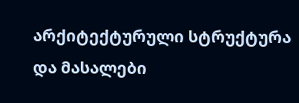არქიტექტურული სტრუქტურა და მასალები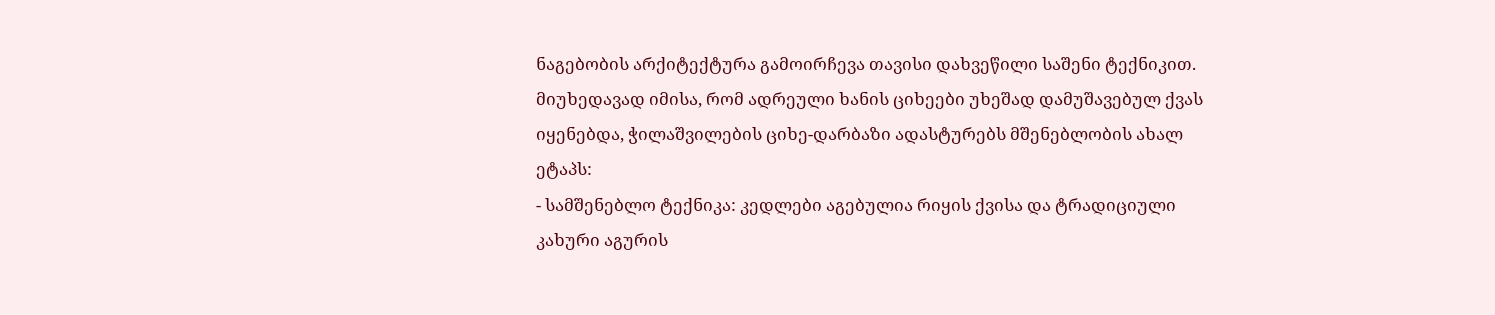ნაგებობის არქიტექტურა გამოირჩევა თავისი დახვეწილი საშენი ტექნიკით. მიუხედავად იმისა, რომ ადრეული ხანის ციხეები უხეშად დამუშავებულ ქვას იყენებდა, ჭილაშვილების ციხე-დარბაზი ადასტურებს მშენებლობის ახალ ეტაპს:
- სამშენებლო ტექნიკა: კედლები აგებულია რიყის ქვისა და ტრადიციული კახური აგურის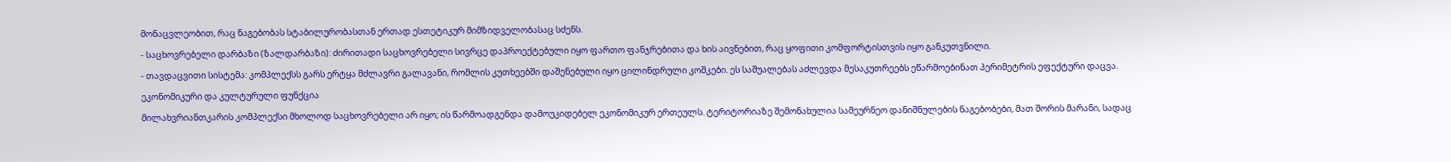მონაცვლეობით, რაც ნაგებობას სტაბილურობასთან ერთად ესთეტიკურ მიმზიდველობასაც სძენს.
- საცხოვრებელი დარბაზი (ზალდარბაზი): ძირითადი საცხოვრებელი სივრცე დაპროექტებული იყო ფართო ფანჯრებითა და ხის აივნებით, რაც ყოფითი კომფორტისთვის იყო განკუთვნილი.
- თავდაცვითი სისტემა: კომპლექსს გარს ერტყა მძლავრი გალავანი, რომლის კუთხეებში დაშენებული იყო ცილინდრული კოშკები. ეს საშუალებას აძლევდა მესაკუთრეებს ეწარმოებინათ პერიმეტრის ეფექტური დაცვა.
ეკონომიკური და კულტურული ფუნქცია
მილახვრიანთკარის კომპლექსი მხოლოდ საცხოვრებელი არ იყო; ის წარმოადგენდა დამოუკიდებელ ეკონომიკურ ერთეულს. ტერიტორიაზე შემონახულია სამეურნეო დანიშნულების ნაგებობები, მათ შორის მარანი, სადაც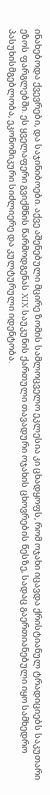ინახებოდა ქვევრები, და საჯინიბოები. აქვე აშენებული მცირე ზომის სამლოცველო ეკლესია კი ცხადყოფს, რომ ოჯახი იცავდა ქრისტიანულ ტრადიციებს საკუთარი ეზოს ფარგლებში. ეს ყველაფერი გვიქმნის წარმოდგენას XIX საუკუნის ქართული თავადური ოჯახის ცხოვრების წესზე, სადაც გაერთიანებული იყო სამხედრო პასუხისმგებლობა, ეკონომიკური სიძლიერე და კულტურული იდენტობა.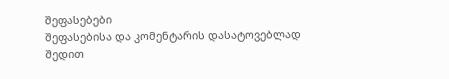შეფასებები
შეფასებისა და კომენტარის დასატოვებლად შედით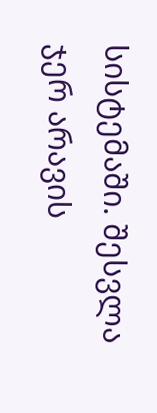სისტემაში. შესვლა
ჯერ არავის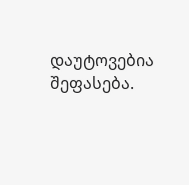დაუტოვებია შეფასება.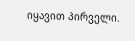იყავით პირველი.